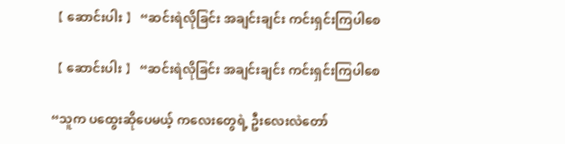【 ဆောင်းပါး 】 “ဆင်းရဲလိုခြင်း အချင်းချင်း ကင်းရှင်းကြပါစေ

【 ဆောင်းပါး 】 “ဆင်းရဲလိုခြင်း အချင်းချင်း ကင်းရှင်းကြပါစေ

“သူက ပထွေးဆိုပေမယ့် ကလေးတွေရဲ့ ဦးလေးလဲတော်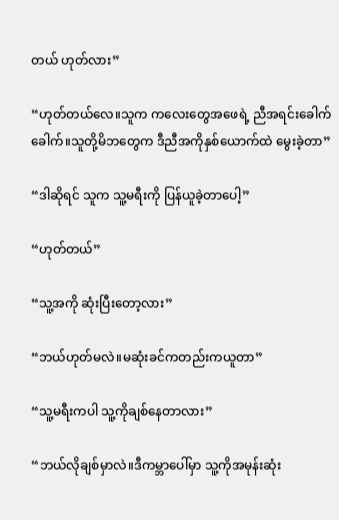တယ် ဟုတ်လား”

“ဟုတ်တယ်လေ။သူက ကလေးတွေအဖေရဲ့ ညီအရင်းခေါက်ခေါက်။သူတို့မိဘတွေက ဒီညီအကိုနှစ်ယောက်ထဲ မွေးခဲ့တာ”

“ဒါဆိုရင် သူက သူ့မရီးကို ပြန်ယူခဲ့တာပေါ့”

“ဟုတ်တယ်”

“သူ့အကို ဆုံးပြီးတော့လား”

“ဘယ်ဟုတ်မလဲ။မဆုံးခင်ကတည်းကယူတာ”

“သူ့မရီးကပါ သူ့ကိုချစ်နေတာလား”

“ဘယ်လိုချစ်မှာလဲ။ဒီကမ္ဘာပေါ်မှာ သူ့ကိုအမုန်းဆုံး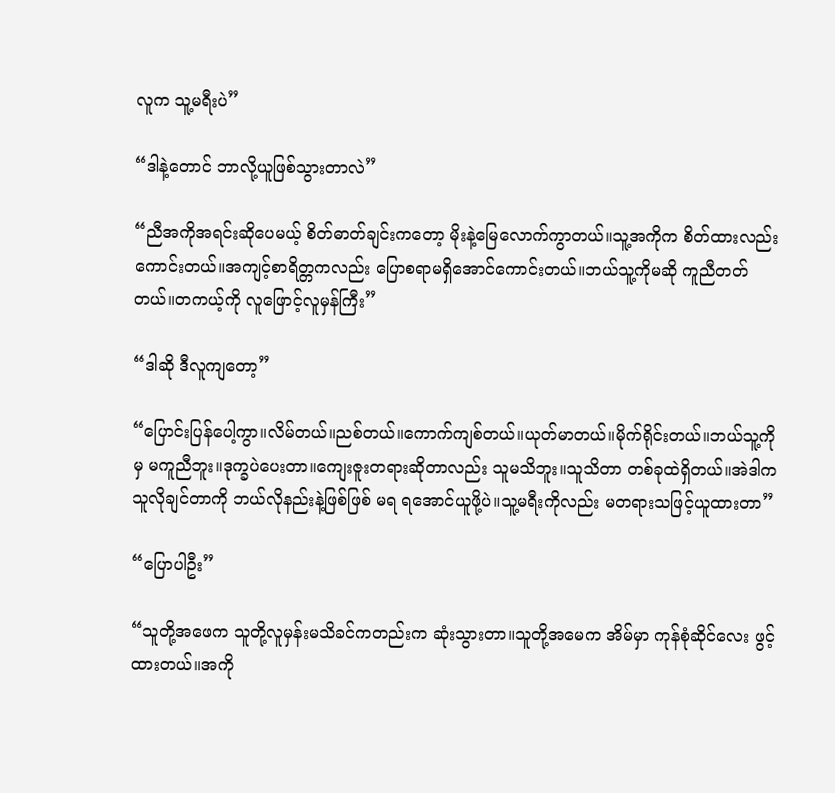လူက သူ့မရီးပဲ”

“ဒါနဲ့တောင် ဘာလို့ယူဖြစ်သွားတာလဲ”

“ညီအကိုအရင်းဆိုပေမယ့် စိတ်ဓာတ်ချင်းကတော့ မိုးနဲ့မြေလောက်ကွာတယ်။သူ့အကိုက စိတ်ထားလည်းကောင်းတယ်။အကျင့်စာရိတ္တကလည်း ပြောစရာမရှိအောင်ကောင်းတယ်။ဘယ်သူ့ကိုမဆို ကူညီတတ်တယ်။တကယ့်ကို လူဖြောင့်လူမှန်ကြီး”

“ဒါဆို ဒီလူကျတော့”

“ပြောင်းပြန်ပေါ့ကွာ။လိမ်တယ်။ညစ်တယ်။ကောက်ကျစ်တယ်။ယုတ်မာတယ်။မိုက်ရိုင်းတယ်။ဘယ်သူ့ကိုမှ မကူညီဘူး။ဒုက္ခပဲပေးတာ။ကျေးဇူးတရားဆိုတာလည်း သူမသိဘူး။သူသိတာ တစ်ခုထဲရှိတယ်။အဲဒါက သူလိုချင်တာကို ဘယ်လိုနည်းနဲ့ဖြစ်ဖြစ် မရ ရအောင်ယူဖို့ပဲ။သူ့မရီးကိုလည်း မတရားသဖြင့်ယူထားတာ”

“ပြောပါဦး”

“သူတို့အဖေက သူတို့လူမှန်းမသိခင်ကတည်းက ဆုံးသွားတာ။သူတို့အမေက အိမ်မှာ ကုန်စုံဆိုင်လေး ဖွင့်ထားတယ်။အကို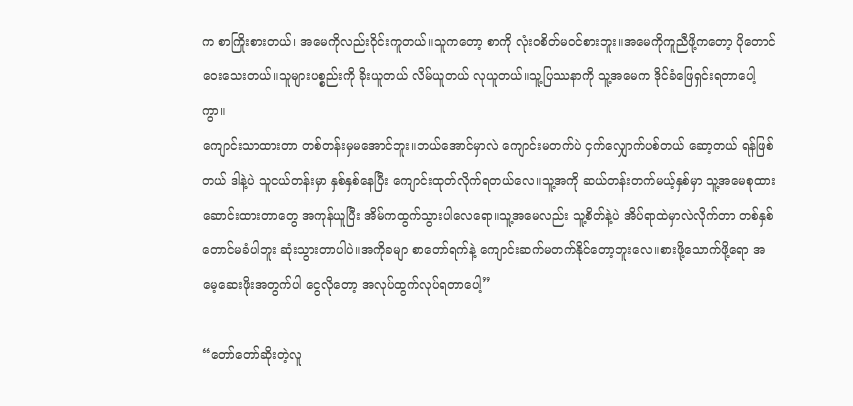က စာကြိုးစားတယ်၊ အမေကိုလည်းဝိုင်းကူတယ်။သူကတော့ စာကို လုံး၀စိတ်မဝင်စားဘူး။အမေကိုကူညီဖို့ကတော့ ပိုတောင်ဝေးသေးတယ်။သူများပစ္စည်းကို ခိုးယူတယ် လိမ်ယူတယ် လုယူတယ်။သူ့ပြဿနာကို သူ့အမေက ဒိုင်ခံဖြေရှင်းရတာပေါ့ကွာ။
ကျောင်းသာထားတာ တစ်တန်းမှမအောင်ဘူး။ဘယ်အောင်မှာလဲ ကျောင်းမတက်ပဲ ငှက်လျှောက်ပစ်တယ် ဆော့တယ် ရန်ဖြစ်တယ် ဒါနဲ့ပဲ သူငယ်တန်းမှာ နှစ်နှစ်နေပြီး ကျောင်းထုတ်လိုက်ရတယ်လေ။သူ့အကို ဆယ်တန်းတက်မယ့်နှစ်မှာ သူ့အမေစုထားဆောင်းထားတာတွေ အကုန်ယူပြီး အိမ်ကထွက်သွားပါလေရော။သူ့အမေလည်း သူ့စိတ်နဲ့ပဲ အိပ်ရာထဲမှာလဲလိုက်တာ တစ်နှစ်တောင်မခံပါဘူး ဆုံးသွားတာပါပဲ။အကိုခမျာ စာတော်ရက်နဲ့ ကျောင်းဆက်မတက်နိုင်တော့ဘူးလေ။စားဖို့သောက်ဖို့ရော အမေ့ဆေးဖိုးအတွက်ပါ ငွေလိုတော့ အလုပ်ထွက်လုပ်ရတာပေါ့”

“တော်တော်ဆိုးတဲ့လူ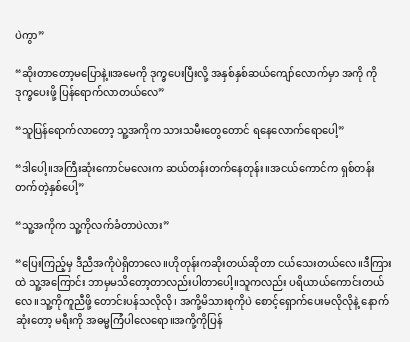ပဲကွာ”

“ဆိုးတာတော့မပြောနဲ့။အမေကို ဒုက္ခပေးပြီးလို့ အနှစ်နှစ်ဆယ်ကျော်လောက်မှာ အကို ကို ဒုက္ခပေးဖို့ ပြန်ရောက်လာတယ်လေ”

“သူပြန်ရောက်လာတော့ သူ့အကိုက သားသမီးတွေတောင် ရနေလောက်ရောပေါ့”

“ဒါပေါ့။အကြီးဆုံးကောင်မလေးက ဆယ်တန်းတက်နေတုန်း။အငယ်ကောင်က ရှစ်တန်းတက်တဲ့နှစ်ပေါ့”

“သူ့အကိုက သူ့ကိုလက်ခံတာပဲလား”

“ပြေးကြည့်မှ ဒီညီအကိုပဲရှိတာလေ။ဟိုတုန်းကဆိုးတယ်ဆိုတာ ငယ်သေးတယ်လေ။ဒီကြားထဲ သူ့အကြောင်း ဘာမှမသိတော့တာလည်းပါတာပေါ့။သူကလည်း ပရိယာယ်ကောင်းတယ်လေ။သူ့ကိုကူညီဖို့ တောင်းပန်သလိုလို၊ အကို့မိသားစုကိုပဲ စောင့်ရှောက်ပေးမလိုလိုနဲ့ နောက်ဆုံးတော့ မရီးကို အဓမ္မကြံပါလေရော။အကို့ကိုပြန်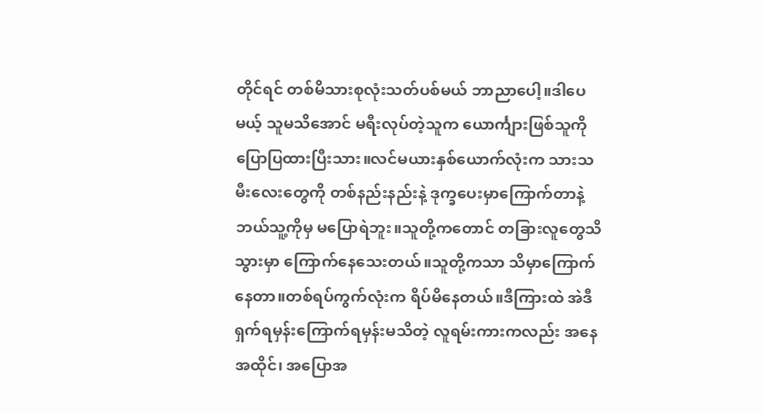တိုင်ရင် တစ်မိသားစုလုံးသတ်ပစ်မယ် ဘာညာပေါ့။ဒါပေမယ့် သူမသိအောင် မရီးလုပ်တဲ့သူက ယောင်္ကျားဖြစ်သူကို ပြောပြထားပြီးသား။လင်မယားနှစ်ယောက်လုံးက သားသမီးလေးတွေကို တစ်နည်းနည်းနဲ့ ဒုက္ခပေးမှာကြောက်တာနဲ့ ဘယ်သူ့ကိုမှ မပြောရဲဘူး။သူတို့ကတောင် တခြားလူတွေသိသွားမှာ ကြောက်နေသေးတယ်။သူတို့ကသာ သိမှာကြောက်နေတာ။တစ်ရပ်ကွက်လုံးက ရိပ်မိနေတယ်။ဒီကြားထဲ အဲဒီရှက်ရမှန်းကြောက်ရမှန်းမသိတဲ့ လူရမ်းကားကလည်း အနေအထိုင်၊ အပြောအ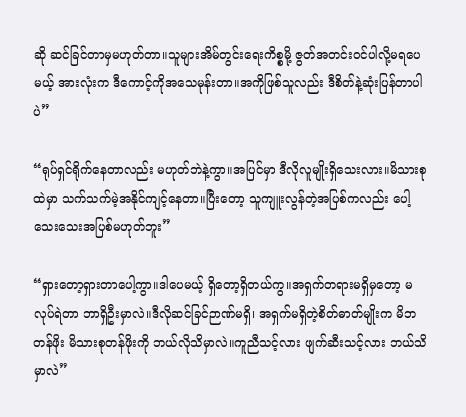ဆို ဆင်ခြင်တာမှမဟုတ်တာ။သူများအိမ်တွင်းရေးကိစ္စမို့ ဇွတ်အတင်းဝင်ပါလို့မရပေမယ့် အားလုံးက ဒီကောင့်ကိုအသေမုန်းတာ။အကိုဖြစ်သူလည်း ဒီစိတ်နဲ့ဆုံးပြန်တာပါပဲ”

“ရုပ်ရှင်ရိုက်နေတာလည်း မဟုတ်ဘဲနဲ့ကွာ။အပြင်မှာ ဒီလိုလူမျိုးရှိသေးလား။မိသားစုထဲမှာ သက်သက်မဲ့အနိုင်ကျင့်နေတာ။ပြီးတော့ သူကျူးလွန်တဲ့အပြစ်ကလည်း ပေါ့သေးသေးအပြစ်မဟုတ်ဘူး”

“ရှားတော့ရှားတာပေါ့ကွာ။ဒါပေမယ့် ရှိတော့ရှိတယ်ကွ။အရှက်တရားမရှိမှတော့ မလုပ်ရဲတာ ဘာရှိဦးမှာလဲ။ဒီလိုဆင်ခြင်ဉာဏ်မရှိ၊ အရှက်မရှိတဲ့စိတ်ဓာတ်မျိုးက မိဘတန်ဖိုး မိသားစုတန်ဖိုးကို ဘယ်လိုသိမှာလဲ။ကူညီသင့်လား ဖျက်ဆီးသင့်လား ဘယ်သိမှာလဲ”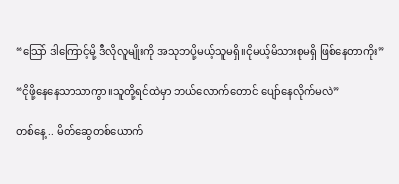“သြော် ဒါကြောင့်မို့ ဒီလိုလူမျိုးကို အသုဘပို့မယ့်သူမရှိ။ငိုမယ့်မိသားစုမရှိ ဖြစ်နေတာကိုး”

“ငိုဖို့နေနေသာသာကွာ။သူတို့ရင်ထဲမှာ ဘယ်လောက်တောင် ပျော်နေလိုက်မလဲ”

တစ်နေ့ .. မိတ်ဆွေတစ်ယောက်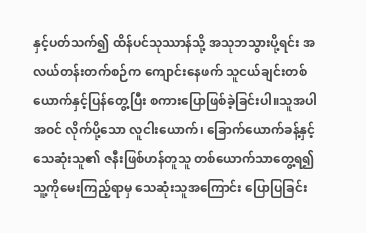နှင့်ပတ်သက်၍ ထိန်ပင်သုဿာန်သို့ အသုဘသွားပို့ရင်း အလယ်တန်းတက်စဉ်က ကျောင်းနေဖက် သူငယ်ချင်းတစ်ယောက်နှင့်ပြန်တွေ့ပြီး စကားပြောဖြစ်ခဲ့ခြင်းပါ။သူအပါအဝင် လိုက်ပို့သော လူငါးယောက်၊ ခြောက်ယောက်ခန့်နှင့် သေဆုံးသူ၏ ဇနီးဖြစ်ဟန်တူသူ တစ်ယောက်သာတွေ့ရ၍ သူ့ကိုမေးကြည့်ရာမှ သေဆုံးသူအကြောင်း ပြောပြခြင်း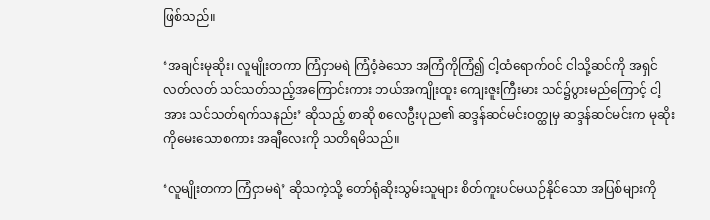ဖြစ်သည်။

‘အချင်းမုဆိုး၊ လူမျိုးတကာ ကြံငှာမရဲ ကြံဝံ့ခဲသော အကြံကိုကြံ၍ ငါ့ထံရောက်ဝင် ငါသို့ဆင်ကို အရှင်လတ်လတ် သင်သတ်သည့်အကြောင်းကား ဘယ်အကျိုးထူး ကျေးဇူးကြီးမား သင်၌ပွားမည်ကြောင့် ငါ့အား သင်သတ်ရက်သနည်း’ ဆိုသည့် စာဆို စလေဦးပုည၏ ဆဒ္ဒန်ဆင်မင်းဝတ္ထုမှ ဆဒ္ဒန်ဆင်မင်းက မုဆိုးကိုမေးသောစကား အချီလေးကို သတိရမိသည်။

‘လူမျိုးတကာ ကြံငှာမရဲ’ ဆိုသကဲ့သို့ တော်ရုံဆိုးသွမ်းသူများ စိတ်ကူးပင်မယဉ်နိုင်သော အပြစ်များကို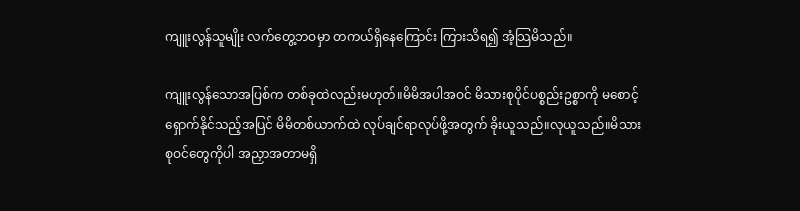ကျူးလွန်သူမျိုး လက်တွေ့ဘဝမှာ တကယ်ရှိနေကြောင်း ကြားသိရ၍ အံ့သြမိသည်။

ကျူးလွန်သောအပြစ်က တစ်ခုထဲလည်းမဟုတ်။မိမိအပါအဝင် မိသားစုပိုင်ပစ္စည်းဥစ္စာကို မစောင့်ရှောက်နိုင်သည့်အပြင် မိမိတစ်ယာက်ထဲ လုပ်ချင်ရာလုပ်ဖို့အတွက် ခိုးယူသည်။လုယူသည်။မိသားစုဝင်တွေကိုပါ အညှာအတာမရှိ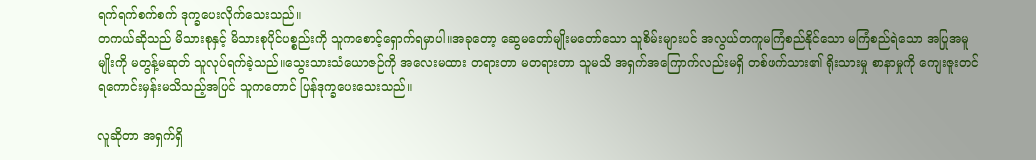ရက်ရက်စက်စက် ဒုက္ခပေးလိုက်သေးသည်။
တကယ်ဆိုသည် မိသားစုနှင့် မိသားစုပိုင်ပစ္စည်းကို သူကစောင့်ရှောက်ရမှာပါ။အခုတော့ ဆွေမတော်မျိုးမတော်သော သူစိမ်းများပင် အလွယ်တကူမကြံစည်နိုင်သော မကြံစည်ရဲသော အပြုအမူမျိုးကို မတွန့်မဆုတ် သူလုပ်ရက်ခဲ့သည်။သွေးသားသံယောဇဉ်ကို အလေးမထား တရားတာ မတရားတာ သူမသိ အရှက်အကြောက်လည်းမရှိ တစ်ဖက်သား၏ ရိုးသားမှု စာနာမှုကို ကျေးဇူးတင်ရကောင်းမှန်းမသိသည့်အပြင် သူကတောင် ပြန်ဒုက္ခပေးသေးသည်။

လူဆိုတာ အရှက်ရှိ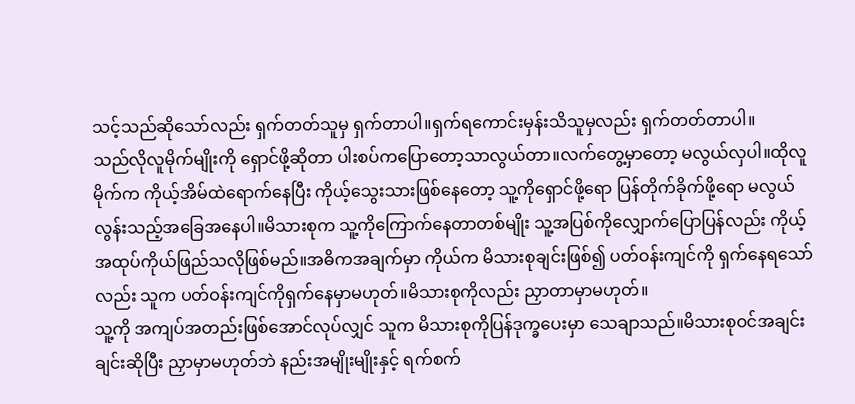သင့်သည်ဆိုသော်လည်း ရှက်တတ်သူမှ ရှက်တာပါ။ရှက်ရကောင်းမှန်းသိသူမှလည်း ရှက်တတ်တာပါ။
သည်လိုလူမိုက်မျိုးကို ရှောင်ဖို့ဆိုတာ ပါးစပ်ကပြောတော့သာလွယ်တာ။လက်တွေ့မှာတော့ မလွယ်လှပါ။ထိုလူမိုက်က ကိုယ့်အိမ်ထဲရောက်နေပြီး ကိုယ့်သွေးသားဖြစ်နေတော့ သူ့ကိုရှောင်ဖို့ရော ပြန်တိုက်ခိုက်ဖို့ရော မလွယ်လွန်းသည့်အခြေအနေပါ။မိသားစုက သူ့ကိုကြောက်နေတာတစ်မျိုး သူ့အပြစ်ကိုလျှောက်ပြောပြန်လည်း ကိုယ့်အထုပ်ကိုယ်ဖြည်သလိုဖြစ်မည်။အဓိကအချက်မှာ ကိုယ်က မိသားစုချင်းဖြစ်၍ ပတ်ဝန်းကျင်ကို ရှက်နေရသော်လည်း သူက ပတ်ဝန်းကျင်ကိုရှက်နေမှာမဟုတ်။မိသားစုကိုလည်း ညှာတာမှာမဟုတ်။
သူ့ကို အကျပ်အတည်းဖြစ်အောင်လုပ်လျှင် သူက မိသားစုကိုပြန်ဒုက္ခပေးမှာ သေချာသည်။မိသားစုဝင်အချင်းချင်းဆိုပြီး ညှာမှာမဟုတ်ဘဲ နည်းအမျိုးမျိုးနှင့် ရက်စက်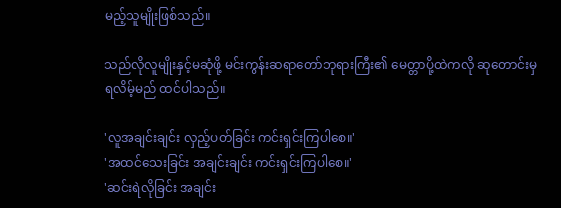မည့်သူမျိုးဖြစ်သည်။

သည်လိုလူမျိုးနှင့်မဆုံဖို့ မင်းကွန်းဆရာတော်ဘုရားကြီး၏ မေတ္တာပို့ထဲကလို ဆုတောင်းမှရလိမ့်မည် ထင်ပါသည်။

'လူအချင်းချင်း လှည့်ပတ်ခြင်း ကင်းရှင်းကြပါစေ။'
'အထင်သေးခြင်း အချင်းချင်း ကင်းရှင်းကြပါစေ။'
'ဆင်းရဲလိုခြင်း အချင်း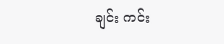ချင်း ကင်း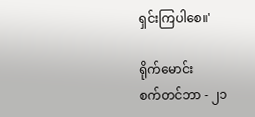ရှင်းကြပါစေ။'

ရိုက်မောင်း
စက်တင်ဘာ - ၂၁